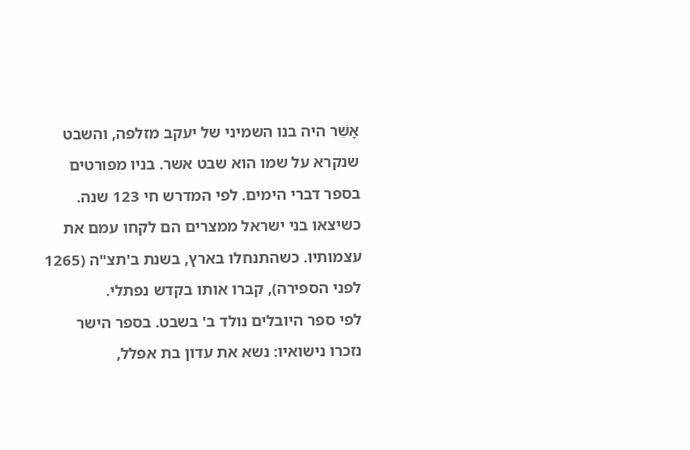אָשֵׁר היה בנו השמיני של יעקב מזלפה, והשבט שנקרא על שמו הוא שבט אשר. בניו מפורטים בספר דברי הימים. לפי המדרש חי 123 שנה. כשיצאו בני ישראל ממצרים הם לקחו עמם את עצמותיו. כשהתנחלו בארץ, בשנת ב'תצ"ה (1265 לפני הספירה), קברו אותו בקדש נפתלי.
לפי ספר היובלים נולד ב' בשבט. בספר הישר נזכרו נישואיו: נשא את עדון בת אפלל,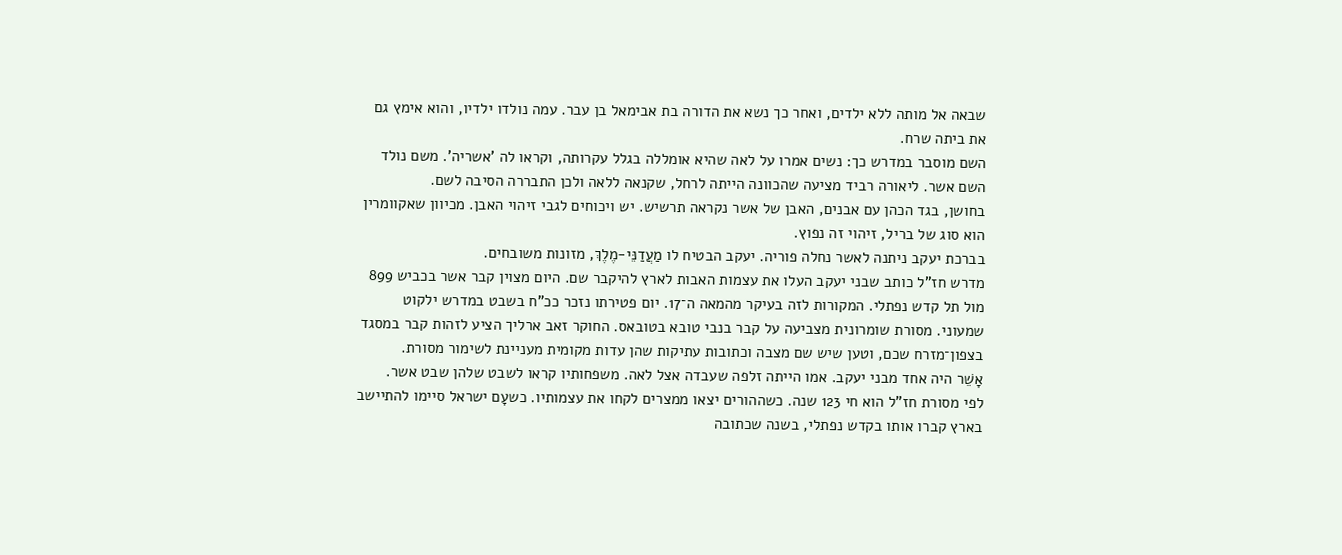שבאה אל מותה ללא ילדים, ואחר כך נשא את הדורה בת אבימאל בן עבר. עמה נולדו ילדיו, והוא אימץ גם את ביתה שרח.
השם מוסבר במדרש כך: נשים אמרו על לאה שהיא אומללה בגלל עקרותה, וקראו לה 'אשריה'. משם נולד השם אשר. ליאורה רביד מציעה שהכוונה הייתה לרחל, שקנאה ללאה ולכן התבררה הסיבה לשם.
בחושן, בגד הכהן עם אבנים, האבן של אשר נקראה תרשיש. יש ויכוחים לגבי זיהוי האבן. מכיוון שאקוומרין הוא סוג של בריל, זיהוי זה נפוץ.
בברכת יעקב ניתנה לאשר נחלה פוריה. יעקב הבטיח לו מַעֲדַנֵּי-מֶלֶךְ, מזונות משובחים.
מדרש חז"ל כותב שבני יעקב העלו את עצמות האבות לארץ להיקבר שם. היום מצוין קבר אשר בכביש 899 מול תל קדש נפתלי. המקורות לזה בעיקר מהמאה ה־17. יום פטירתו נזכר ככ"ח בשבט במדרש ילקוט שמעוני. מסורת שומרונית מצביעה על קבר בנבי טובא בטובאס. החוקר זאב ארליך הציע לזהות קבר במסגד בצפון־מזרח שכם, וטען שיש שם מצבה וכתובות עתיקות שהן עדות מקומית מעניינת לשימור מסורת.
אָשֵׁר היה אחד מבני יעקב. אמו הייתה זלפה שעבדה אצל לאה. משפחותיו קראו לשבט שלהן שבט אשר.
לפי מסורת חז"ל הוא חי 123 שנה. כשההורים יצאו ממצרים לקחו את עצמותיו. כשעָם ישראל סיימו להתיישב בארץ קברו אותו בקדש נפתלי, בשנה שכתובה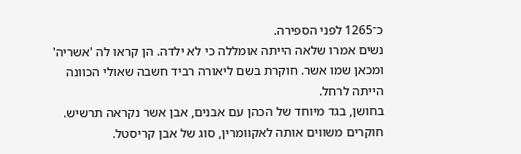כ־1265 לפני הספירה.
נשים אמרו שלאה הייתה אומללה כי לא ילדה. הן קראו לה 'אשריה' ומכאן שמו אשר. חוקרת בשם ליאורה רביד חשבה שאולי הכוונה הייתה לרחל.
בחושן, בגד מיוחד של הכהן עם אבנים, אבן אשר נקראה תרשיש. חוקרים משווים אותה לאקוומרין, סוג של אבן קריסטל.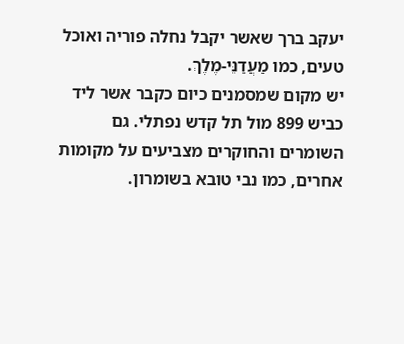יעקב ברך שאשר יקבל נחלה פוריה ואוכל טעים, כמו מַעֲדַנֵּי-מֶלֶךְ.
יש מקום שמסמנים כיום כקבר אשר ליד כביש 899 מול תל קדש נפתלי. גם השומרים והחוקרים מצביעים על מקומות אחרים, כמו נבי טובא בשומרון.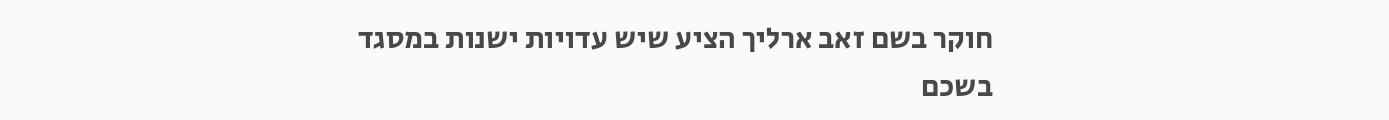חוקר בשם זאב ארליך הציע שיש עדויות ישנות במסגד בשכם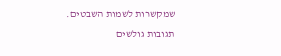שמקשרות לשמות השבטים.
תגובות גולשים